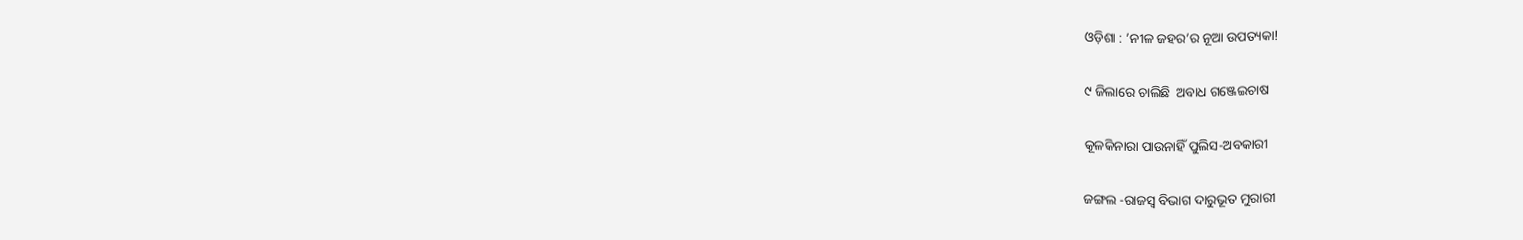ଓଡ଼ିଶା : ’ନୀଳ ଜହର’ର ନୂଆ ଉପତ୍ୟକା!

୯ ଜିଲାରେ ଚାଲିଛି  ଅବାଧ ଗଞ୍ଜେଇଚାଷ

କୂଳକିନାରା ପାଉନାହିଁ ପୁଲିସ-ଅବକାରୀ

ଜଙ୍ଗଲ -ରାଜସ୍ବ ବିଭାଗ ଦାରୁଭୂତ ମୁରାରୀ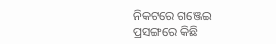ନିକଟରେ ଗଞ୍ଜେଇ ପ୍ରସଙ୍ଗରେ କିଛି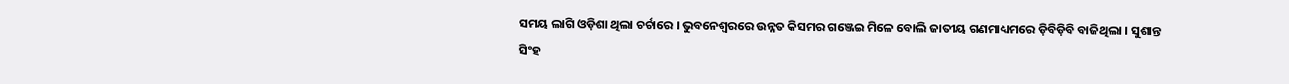ସମୟ ଲାଗି ଓଡ଼ିଶା ଥିଲା ଚର୍ଚାରେ । ଭୁବନେଶ୍ବରରେ ଉନ୍ନତ କିସମର ଗଞ୍ଜେଇ ମିଳେ ବୋଲି ଜାତୀୟ ଗଣମାଧ୍ୟମରେ ଡ଼ିବିଡ଼ିବି ବାଜିଥିଲା । ସୁଶାନ୍ତ ସିଂହ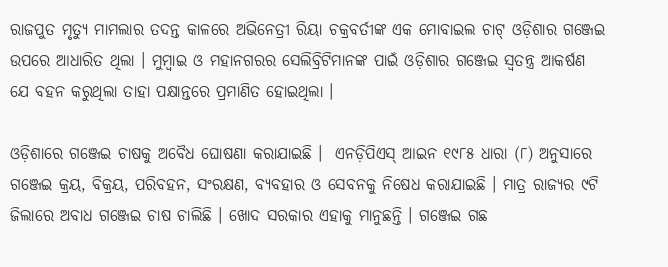ରାଜପୁତ ମୃତ୍ୟୁ ମାମଲାର ତଦନ୍ତ କାଳରେ ଅଭିନେତ୍ରୀ ରିୟା ଚକ୍ରବର୍ତୀଙ୍କ ଏକ ମୋବାଇଲ ଚାଟ୍ ଓଡ଼ିଶାର ଗଞ୍ଜେଇ ଉପରେ ଆଧାରିତ ଥିଲା । ମୁମ୍ବାଇ ଓ ମହାନଗରର ସେଲିବ୍ରିଟିମାନଙ୍କ ପାଇଁ ଓଡ଼ିଶାର ଗଞ୍ଜେଇ ସ୍ବତନ୍ତ୍ର ଆକର୍ଷଣ ଯେ ବହନ କରୁଥିଲା ତାହା ପକ୍ଷାନ୍ତରେ ପ୍ରମାଣିତ ହୋଇଥିଲା ।

ଓଡ଼ିଶାରେ ଗଞ୍ଜେଇ ଚାଷକୁ ଅବୈଧ ଘୋଷଣା କରାଯାଇଛି ।  ଏନଡ଼ିପିଏସ୍ ଆଇନ ୧୯୮୫ ଧାରା (୮) ଅନୁସାରେ ଗଞ୍ଜେଇ କ୍ରୟ, ବିକ୍ରୟ, ପରିବହନ, ସଂରକ୍ଷଣ, ବ୍ୟବହାର ଓ ସେବନକୁ ନିଷେଧ କରାଯାଇଛି । ମାତ୍ର ରାଜ୍ୟର ୯ଟି ଜିଲାରେ ଅବାଧ ଗଞ୍ଜେଇ ଚାଷ ଚାଲିଛି । ଖୋଦ ସରକାର ଏହାକୁ ମାନୁଛନ୍ତି । ଗଞ୍ଜେଇ ଗଛ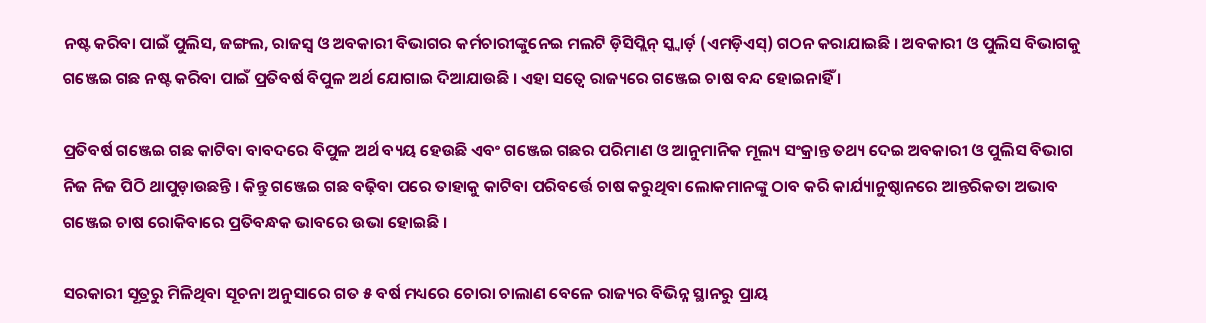ନଷ୍ଟ କରିବା ପାଇଁ ପୁଲିସ, ଜଙ୍ଗଲ, ରାଜସ୍ବ ଓ ଅବକାରୀ ବିଭାଗର କର୍ମଚାରୀଙ୍କୁନେଇ ମଲଟି ଡ଼ିସିପ୍ଲିନ୍ ସ୍କ୍ବାର୍ଡ଼ (ଏମଡ଼ିଏସ୍) ଗଠନ କରାଯାଇଛି । ଅବକାରୀ ଓ ପୁଲିସ ବିଭାଗକୁ ଗଞ୍ଜେଇ ଗଛ ନଷ୍ଟ କରିବା ପାଇଁ ପ୍ରତିବର୍ଷ ବିପୁଳ ଅର୍ଥ ଯୋଗାଇ ଦିଆଯାଉଛି । ଏହା ସତ୍ବେ ରାଜ୍ୟରେ ଗଞ୍ଜେଇ ଚାଷ ବନ୍ଦ ହୋଇନାହିଁ ।

ପ୍ରତିବର୍ଷ ଗଞ୍ଜେଇ ଗଛ କାଟିବା ବାବଦରେ ବିପୁଳ ଅର୍ଥ ବ୍ୟୟ ହେଉଛି ଏବଂ ଗଞ୍ଜେଇ ଗଛର ପରିମାଣ ଓ ଆନୁମାନିକ ମୂଲ୍ୟ ସଂକ୍ରାନ୍ତ ତଥ୍ୟ ଦେଇ ଅବକାରୀ ଓ ପୁଲିସ ବିଭାଗ ନିଜ ନିଜ ପିଠି ଥାପୁଡ଼ାଉଛନ୍ତି । କିନ୍ତୁ ଗଞ୍ଜେଇ ଗଛ ବଢ଼ିବା ପରେ ତାହାକୁ କାଟିବା ପରିବର୍ତ୍ତେ ଚାଷ କରୁଥିବା ଲୋକମାନଙ୍କୁ ଠାବ କରି କାର୍ଯ୍ୟାନୁଷ୍ଠାନରେ ଆନ୍ତରିକତା ଅଭାବ ଗଞ୍ଜେଇ ଚାଷ ରୋକିବାରେ ପ୍ରତିବନ୍ଧକ ଭାବରେ ଉଭା ହୋଇଛି ।

ସରକାରୀ ସୂତ୍ରରୁ ମିଳିଥିବା ସୂଚନା ଅନୁସାରେ ଗତ ୫ ବର୍ଷ ମଧ୍ୟରେ ଚୋରା ଚାଲାଣ ବେଳେ ରାଜ୍ୟର ବିଭିନ୍ନ ସ୍ଥାନରୁ ପ୍ରାୟ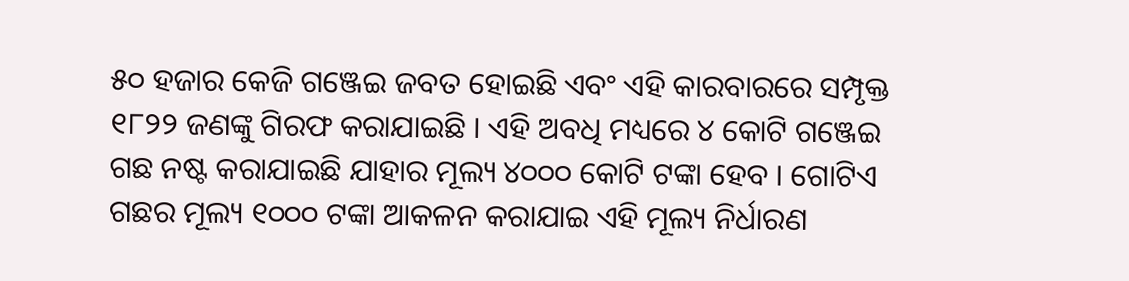୫୦ ହଜାର କେଜି ଗଞ୍ଜେଇ ଜବତ ହୋଇଛି ଏବଂ ଏହି କାରବାରରେ ସମ୍ପୃକ୍ତ ୧୮୨୨ ଜଣଙ୍କୁ ଗିରଫ କରାଯାଇଛି । ଏହି ଅବଧି ମଧ୍ୟରେ ୪ କୋଟି ଗଞ୍ଜେଇ ଗଛ ନଷ୍ଟ କରାଯାଇଛି ଯାହାର ମୂଲ୍ୟ ୪୦୦୦ କୋଟି ଟଙ୍କା ହେବ । ଗୋଟିଏ ଗଛର ମୂଲ୍ୟ ୧୦୦୦ ଟଙ୍କା ଆକଳନ କରାଯାଇ ଏହି ମୂଲ୍ୟ ନିର୍ଧାରଣ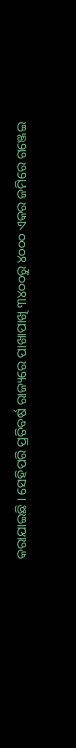କରାଯାଇଛି । ସେହିପରି ପ୍ରତିବର୍ଷ ରାଜ୍ୟରେ ପାଖାପାଖି ୩୪୦୦ରୁ ୪୦୦୦ ଏକର ଜମିରେ ଗଞ୍ଜେଇ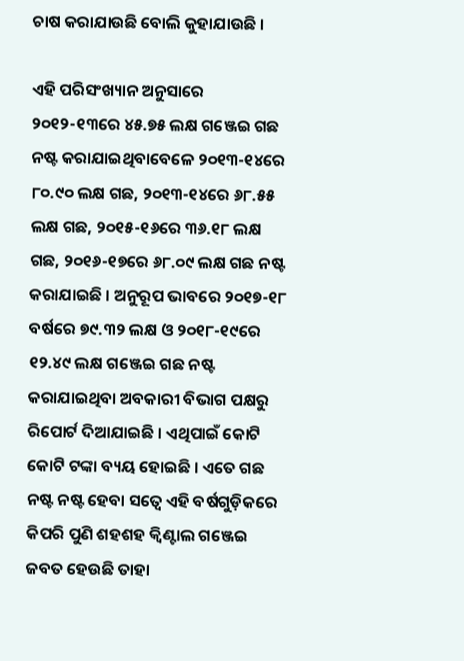ଚାଷ କରାଯାଉଛି ବୋଲି କୁହାଯାଉଛି ।

ଏହି ପରିସଂଖ୍ୟାନ ଅନୁସାରେ ୨୦୧୨-୧୩ରେ ୪୫.୭୫ ଲକ୍ଷ ଗଞ୍ଜେଇ ଗଛ ନଷ୍ଟ କରାଯାଇଥିବାବେଳେ ୨୦୧୩-୧୪ରେ ୮୦.୯୦ ଲକ୍ଷ ଗଛ, ୨୦୧୩-୧୪ରେ ୬୮.୫୫ ଲକ୍ଷ ଗଛ, ୨୦୧୫-୧୬ରେ ୩୬.୧୮ ଲକ୍ଷ ଗଛ, ୨୦୧୬-୧୭ରେ ୬୮.୦୯ ଲକ୍ଷ ଗଛ ନଷ୍ଟ କରାଯାଇଛି । ଅନୁରୂପ ଭାବରେ ୨୦୧୭-୧୮ ବର୍ଷରେ ୭୯.୩୨ ଲକ୍ଷ ଓ ୨୦୧୮-୧୯ରେ ୧୨.୪୯ ଲକ୍ଷ ଗଞ୍ଜେଇ ଗଛ ନଷ୍ଟ କରାଯାଇଥିବା ଅବକାରୀ ବିଭାଗ ପକ୍ଷରୁ ରିପୋର୍ଟ ଦିଆଯାଇଛି । ଏଥିପାଇଁ କୋଟି କୋଟି ଟଙ୍କା ବ୍ୟୟ ହୋଇଛି । ଏତେ ଗଛ ନଷ୍ଟ ନଷ୍ଟ ହେବା ସତ୍ବେ ଏହି ବର୍ଷଗୁଡ଼ିକରେ କିପରି ପୁଣି ଶହଶହ କ୍ବିଣ୍ଟାଲ ଗଞ୍ଜେଇ ଜବତ ହେଉଛି ତାହା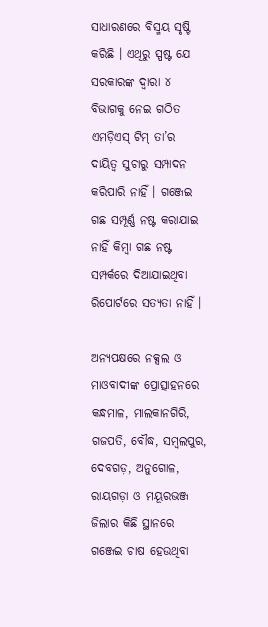ସାଧାରଣରେ ବିସ୍ମୟ ସୃଷ୍ଟି କରିଛି । ଏଥିରୁ ସ୍ପଷ୍ଟ ଯେ ସରକାରଙ୍କ ଦ୍ବାରା ୪ ବିଭାଗକୁ ନେଇ ଗଠିତ ଏମଡ଼ିଏସ୍ ଟିମ୍ ତା’ର ଦାୟିତ୍ବ ସୁଚାରୁ ସମ୍ପାଦନ କରିପାରି ନାହିଁ । ଗଞ୍ଜେଇ ଗଛ ସମ୍ପୂର୍ଣ୍ଣ ନଷ୍ଟ କରାଯାଇ ନାହିଁ କିମ୍ବା ଗଛ ନଷ୍ଟ ସମ୍ପର୍କରେ ଦିଆଯାଇଥିବା ରିପୋର୍ଟରେ ସତ୍ୟତା ନାହିଁ ।

ଅନ୍ୟପକ୍ଷରେ ନକ୍ସଲ ଓ ମାଓବାଦୀଙ୍କ ପ୍ରୋତ୍ସାହନରେ କନ୍ଧମାଳ, ମାଲକାନଗିରି, ଗଜପତି, ବୌଦ୍ଧ, ସମ୍ବଲପୁର, ଦେବଗଡ଼, ଅନୁଗୋଳ, ରାୟଗଡ଼ା ଓ ମୟୂରଭଞ୍ଜ ଜିଲାର କିଛି ସ୍ଥାନରେ ଗଞ୍ଜେଇ ଚାଷ ହେଉଥିବା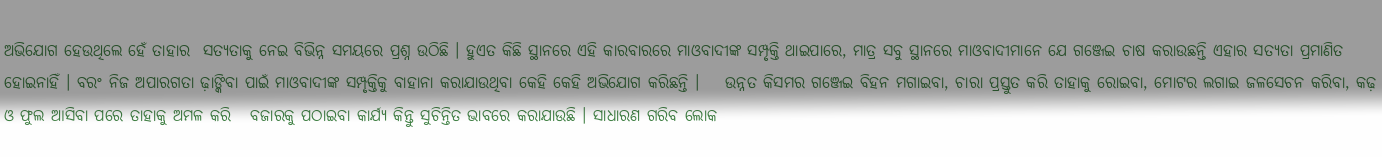ଅଭିଯୋଗ ହେଉଥିଲେ ହେଁ ତାହାର  ସତ୍ୟତାକୁ ନେଇ ବିଭିନ୍ନ ସମୟରେ ପ୍ରଶ୍ନ ଉଠିଛି । ହୁଏତ କିଛି ସ୍ଥାନରେ ଏହି କାରବାରରେ ମାଓବାଦୀଙ୍କ ସମ୍ପୃକ୍ତି ଥାଇପାରେ, ମାତ୍ର ସବୁ ସ୍ଥାନରେ ମାଓବାଦୀମାନେ ଯେ ଗଞ୍ଜେଇ ଚାଷ କରାଉଛନ୍ତି ଏହାର ସତ୍ୟତା ପ୍ରମାଣିତ ହୋଇନାହିଁ । ବରଂ ନିଜ ଅପାରଗତା ଢ଼ାଙ୍କିବା ପାଇଁ ମାଓବାଦୀଙ୍କ ସମ୍ପୃକ୍ତିକୁ ବାହାନା କରାଯାଉଥିବା କେହି କେହି ଅଭିଯୋଗ କରିଛନ୍ତି ।    ଉନ୍ନତ କିସମର ଗଞ୍ଜେଇ ବିହନ ମଗାଇବା, ଚାରା ପ୍ରସ୍ତୁତ କରି ତାହାକୁ ରୋଇବା, ମୋଟର ଲଗାଇ ଜଳସେଚନ କରିବା, କଢ଼ ଓ ଫୁଲ ଆସିବା ପରେ ତାହାକୁ ଅମଳ କରି   ବଜାରକୁ ପଠାଇବା କାର୍ଯ୍ୟ କିନ୍ତୁ ସୁଚିନ୍ତିତ ଭାବରେ କରାଯାଉଛି । ସାଧାରଣ ଗରିବ ଲୋକ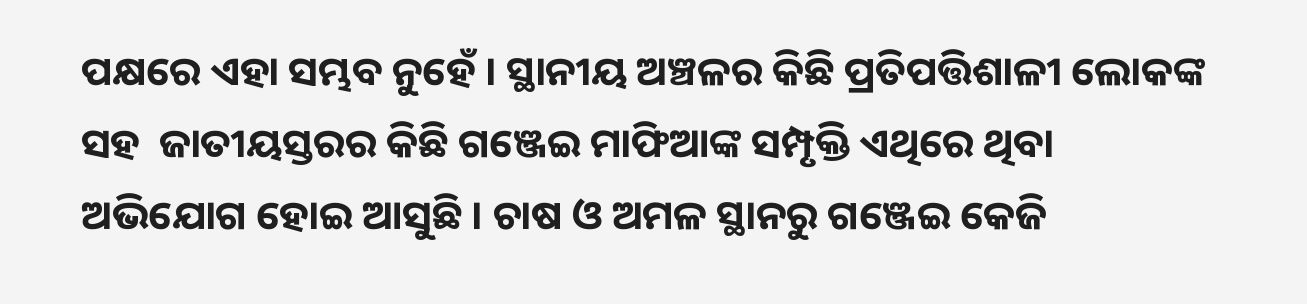ପକ୍ଷରେ ଏହା ସମ୍ଭବ ନୁହେଁ । ସ୍ଥାନୀୟ ଅଞ୍ଚଳର କିଛି ପ୍ରତିପତ୍ତିଶାଳୀ ଲୋକଙ୍କ ସହ  ଜାତୀୟସ୍ତରର କିଛି ଗଞ୍ଜେଇ ମାଫିଆଙ୍କ ସମ୍ପୃକ୍ତି ଏଥିରେ ଥିବା ଅଭିଯୋଗ ହୋଇ ଆସୁଛି । ଚାଷ ଓ ଅମଳ ସ୍ଥାନରୁ ଗଞ୍ଜେଇ କେଜି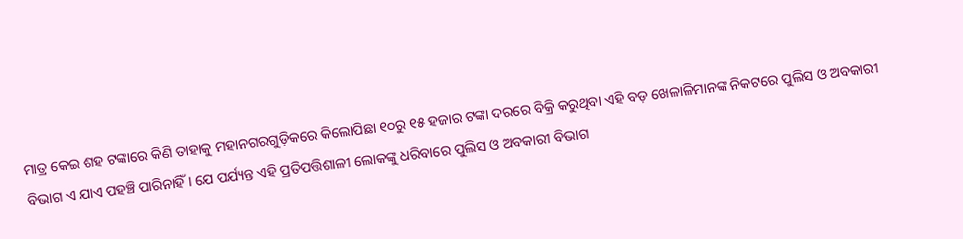ମାତ୍ର କେଇ ଶହ ଟଙ୍କାରେ କିଣି ତାହାକୁ ମହାନଗରଗୁଡ଼ିକରେ କିଲୋପିଛା ୧୦ରୁ ୧୫ ହଜାର ଟଙ୍କା ଦରରେ ବିକ୍ରି କରୁଥିବା ଏହି ବଡ଼ ଖେଳାଳିମାନଙ୍କ ନିକଟରେ ପୁଲିସ ଓ ଅବକାରୀ ବିଭାଗ ଏ ଯାଏ ପହଞ୍ଚି ପାରିନାହିଁ । ଯେ ପର୍ଯ୍ୟନ୍ତ ଏହି ପ୍ରତିପତ୍ତିଶାଳୀ ଲୋକଙ୍କୁ ଧରିବାରେ ପୁଲିସ ଓ ଅବକାରୀ ବିଭାଗ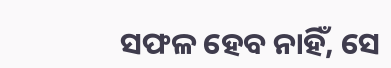ସଫଳ ହେବ ନାହିଁ, ସେ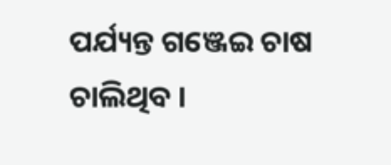ପର୍ଯ୍ୟନ୍ତ ଗଞ୍ଜେଇ ଚାଷ ଚାଲିଥିବ ।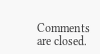Comments are closed.